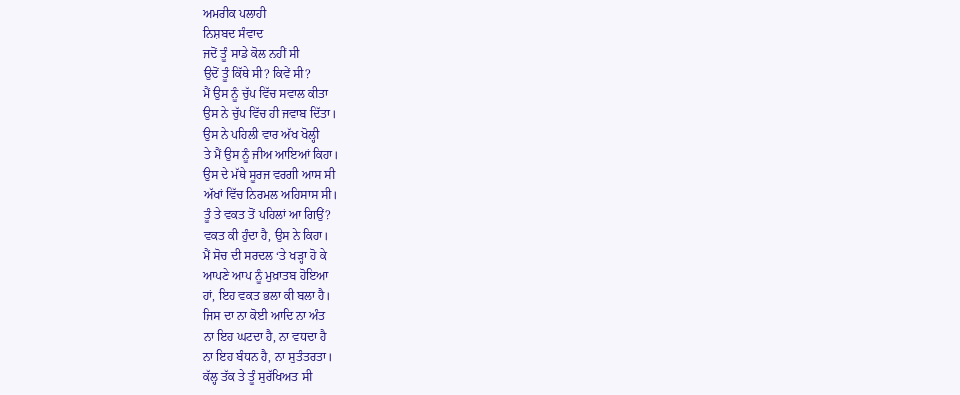ਅਮਰੀਕ ਪਲਾਹੀ
ਨਿਸ਼ਬਦ ਸੰਵਾਦ
ਜਦੋਂ ਤੂੰ ਸਾਡੇ ਕੋਲ ਨਹੀਂ ਸੀ
ਉਦੋਂ ਤੂੰ ਕਿੱਥੇ ਸੀ? ਕਿਵੇਂ ਸੀ?
ਮੈਂ ਉਸ ਨੂੰ ਚੁੱਪ ਵਿੱਚ ਸਵਾਲ ਕੀਤਾ
ਉਸ ਨੇ ਚੁੱਪ ਵਿੱਚ ਹੀ ਜਵਾਬ ਦਿੱਤਾ।
ਉਸ ਨੇ ਪਹਿਲੀ ਵਾਰ ਅੱਖ ਖੋਲ੍ਹੀ
ਤੇ ਮੈਂ ਉਸ ਨੂੰ ਜੀਅ ਆਇਆਂ ਕਿਹਾ।
ਉਸ ਦੇ ਮੱਥੇ ਸੂਰਜ ਵਰਗੀ ਆਸ ਸੀ
ਅੱਖਾਂ ਵਿੱਚ ਨਿਰਮਲ ਅਹਿਸਾਸ ਸੀ।
ਤੂੰ ਤੇ ਵਕਤ ਤੋਂ ਪਹਿਲਾਂ ਆ ਗਿਉਂ?
ਵਕਤ ਕੀ ਹੁੰਦਾ ਹੈ, ਉਸ ਨੇ ਕਿਹਾ।
ਮੈਂ ਸੋਚ ਦੀ ਸਰਦਲ ‘ਤੇ ਖੜ੍ਹਾ ਹੋ ਕੇ
ਆਪਣੇ ਆਪ ਨੂੰ ਮੁਖ਼ਾਤਬ ਹੋਇਆ
ਹਾਂ, ਇਹ ਵਕਤ ਭਲਾ ਕੀ ਬਲਾ ਹੈ।
ਜਿਸ ਦਾ ਨਾ ਕੋਈ ਆਦਿ ਨਾ ਅੰਤ
ਨਾ ਇਹ ਘਟਦਾ ਹੈ, ਨਾ ਵਧਦਾ ਹੈ
ਨਾ ਇਹ ਬੰਧਨ ਹੈ, ਨਾ ਸੁਤੰਤਰਤਾ।
ਕੱਲ੍ਹ ਤੱਕ ਤੇ ਤੂੰ ਸੁਰੱਖਿਅਤ ਸੀ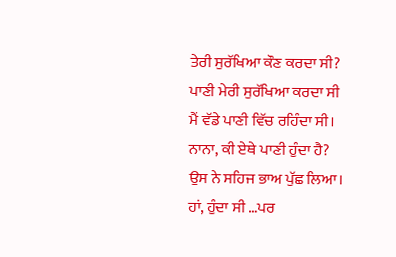ਤੇਰੀ ਸੁਰੱਖਿਆ ਕੌਣ ਕਰਦਾ ਸੀ?
ਪਾਣੀ ਮੇਰੀ ਸੁਰੱਖਿਆ ਕਰਦਾ ਸੀ
ਮੈਂ ਵੱਡੇ ਪਾਣੀ ਵਿੱਚ ਰਹਿੰਦਾ ਸੀ।
ਨਾਨਾ, ਕੀ ਏਥੇ ਪਾਣੀ ਹੁੰਦਾ ਹੈ?
ਉਸ ਨੇ ਸਹਿਜ ਭਾਅ ਪੁੱਛ ਲਿਆ।
ਹਾਂ, ਹੁੰਦਾ ਸੀ …ਪਰ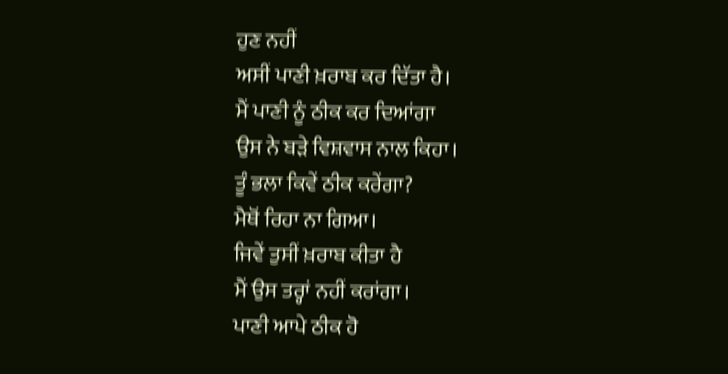ਹੁਣ ਨਹੀਂ
ਅਸੀਂ ਪਾਣੀ ਖ਼ਰਾਬ ਕਰ ਦਿੱਤਾ ਹੈ।
ਮੈਂ ਪਾਣੀ ਨੂੰ ਠੀਕ ਕਰ ਦਿਆਂਗਾ
ਉਸ ਨੇ ਬੜੇ ਵਿਸ਼ਵਾਸ ਨਾਲ ਕਿਹਾ।
ਤੂੰ ਭਲਾ ਕਿਵੇਂ ਠੀਕ ਕਰੇਂਗਾ?
ਮੈਥੋਂ ਰਿਹਾ ਨਾ ਗਿਆ।
ਜਿਵੇਂ ਤੁਸੀਂ ਖ਼ਰਾਬ ਕੀਤਾ ਹੈ
ਮੈਂ ਉਸ ਤਰ੍ਹਾਂ ਨਹੀਂ ਕਰਾਂਗਾ।
ਪਾਣੀ ਆਪੇ ਠੀਕ ਹੋ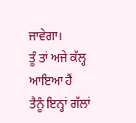ਜਾਵੇਗਾ।
ਤੂੰ ਤਾਂ ਅਜੇ ਕੱਲ੍ਹ ਆਇਆ ਹੈਂ
ਤੈਨੂੰ ਇਨ੍ਹਾਂ ਗੱਲਾਂ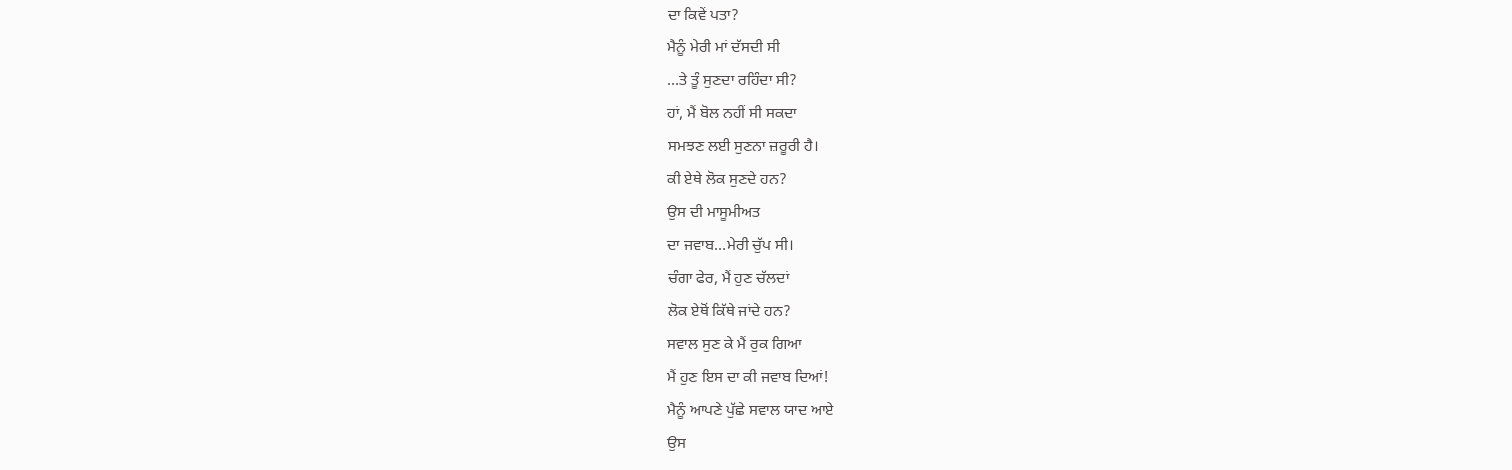ਦਾ ਕਿਵੇਂ ਪਤਾ?
ਮੈਨੂੰ ਮੇਰੀ ਮਾਂ ਦੱਸਦੀ ਸੀ
…ਤੇ ਤੂੰ ਸੁਣਦਾ ਰਹਿੰਦਾ ਸੀ?
ਹਾਂ, ਮੈਂ ਬੋਲ ਨਹੀਂ ਸੀ ਸਕਦਾ
ਸਮਝਣ ਲਈ ਸੁਣਨਾ ਜ਼ਰੂਰੀ ਹੈ।
ਕੀ ਏਥੇ ਲੋਕ ਸੁਣਦੇ ਹਨ?
ਉਸ ਦੀ ਮਾਸੂਮੀਅਤ
ਦਾ ਜਵਾਬ…ਮੇਰੀ ਚੁੱਪ ਸੀ।
ਚੰਗਾ ਫੇਰ, ਮੈਂ ਹੁਣ ਚੱਲਦਾਂ
ਲੋਕ ਏਥੋਂ ਕਿੱਥੇ ਜਾਂਦੇ ਹਨ?
ਸਵਾਲ ਸੁਣ ਕੇ ਮੈਂ ਰੁਕ ਗਿਆ
ਮੈਂ ਹੁਣ ਇਸ ਦਾ ਕੀ ਜਵਾਬ ਦਿਆਂ!
ਮੈਨੂੰ ਆਪਣੇ ਪੁੱਛੇ ਸਵਾਲ ਯਾਦ ਆਏ
ਉਸ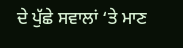ਦੇ ਪੁੱਛੇ ਸਵਾਲਾਂ ‘ਤੇ ਮਾਣ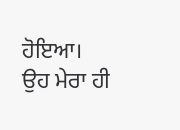ਹੋਇਆ।
ਉਹ ਮੇਰਾ ਹੀ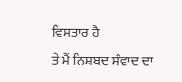ਵਿਸਤਾਰ ਹੈ
ਤੇ ਮੈਂ ਨਿਸ਼ਬਦ ਸੰਵਾਦ ਦਾ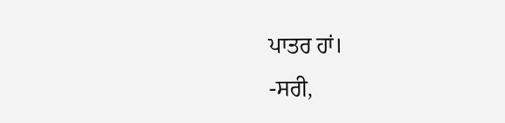ਪਾਤਰ ਹਾਂ।
-ਸਰੀ,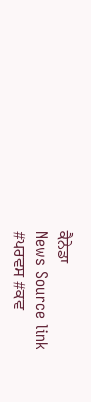ਕੈਨੇਡਾ
News Source link
#ਪਰਵਸ #ਕਵ